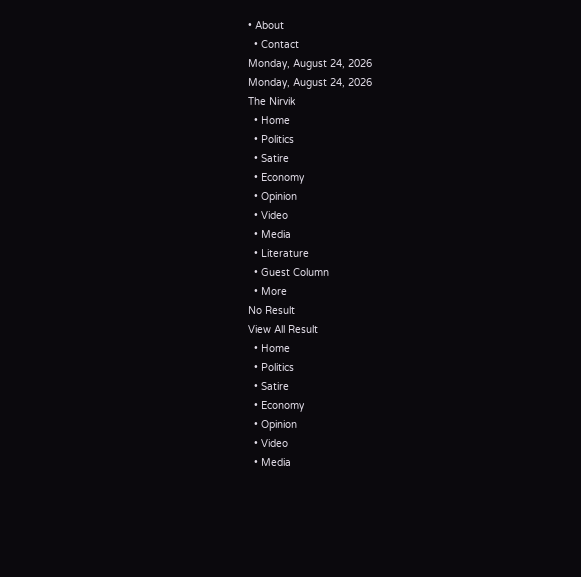• About
  • Contact
Monday, August 24, 2026
Monday, August 24, 2026
The Nirvik
  • Home
  • Politics
  • Satire
  • Economy
  • Opinion
  • Video
  • Media
  • Literature
  • Guest Column
  • More
No Result
View All Result
  • Home
  • Politics
  • Satire
  • Economy
  • Opinion
  • Video
  • Media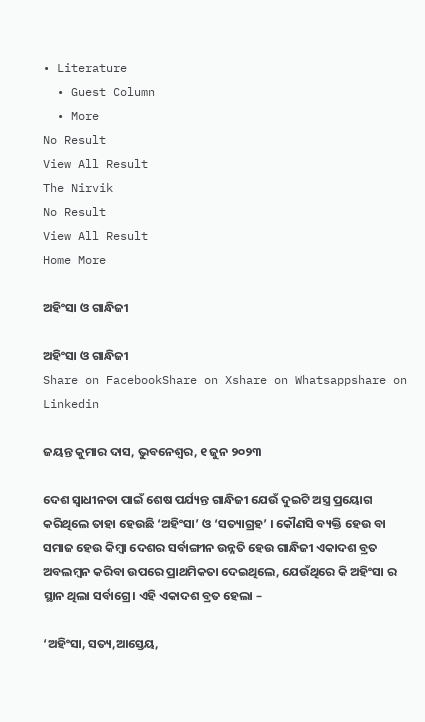• Literature
  • Guest Column
  • More
No Result
View All Result
The Nirvik
No Result
View All Result
Home More

ଅହିଂସା ଓ ଗାନ୍ଧିଜୀ

ଅହିଂସା ଓ ଗାନ୍ଧିଜୀ
Share on FacebookShare on Xshare on Whatsappshare on Linkedin

ଜୟନ୍ତ କୁମାର ଦାସ, ଭୁବନେଶ୍ୱର, ୧ ଜୁନ ୨୦୨୩

ଦେଶ ସ୍ୱାଧୀନତା ପାଇଁ ଶେଷ ପର୍ଯ୍ୟନ୍ତ ଗାନ୍ଧିଜୀ ଯେଉଁ ଦୁଇଟି ଅସ୍ତ୍ର ପ୍ରୟୋଗ କରିଥିଲେ ତାହା ହେଉଛି ‘ଅହିଂସା’ ଓ ‘ସତ୍ୟାଗ୍ରହ’ । କୌଣସି ବ୍ୟକ୍ତି ହେଉ ବା ସମାଜ ହେଉ କିମ୍ବା ଦେଶର ସର୍ବାଙ୍ଗୀନ ଉନ୍ନତି ହେଉ ଗାନ୍ଧିଜୀ ଏକାଦଶ ବ୍ରତ ଅବଲମ୍ବନ କରିବା ଉପରେ ପ୍ରାଥମିକତା ଦେଇଥିଲେ, ଯେଉଁଥିରେ କି ଅହିଂସା ର ସ୍ଥାନ ଥିଲା ସର୍ବାଗ୍ରେ। ଏହି ଏକାଦଶ ବ୍ରତ ହେଲା –

‘ଅହିଂସା, ସତ୍ୟ,ଆସ୍ତେୟ,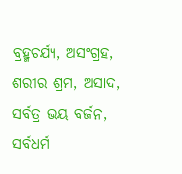ବ୍ରହ୍ମଚର୍ଯ୍ୟ, ଅସଂଗ୍ରହ,
ଶରୀର ଶ୍ରମ, ଅସାଦ, ସର୍ବତ୍ର ଭୟ ବର୍ଜନ,
ସର୍ବଧର୍ମ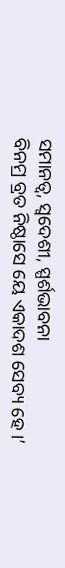ସମାନତ୍ଵ, ସ୍ବଦେଶୀ, ସ୍ପର୍ଶଭାବନା
ବିନମ୍ର ବ୍ରତ ନିଷ୍ଠାସେ ୟେ ଏକାଦଶ ସେବ୍ୟ ହେ ।’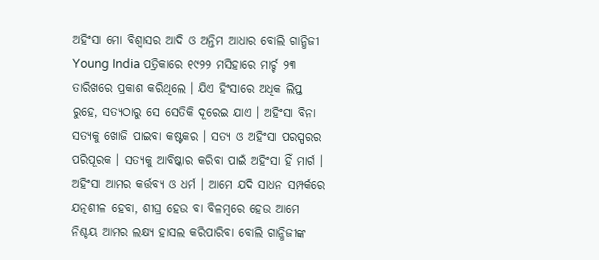ଅହିଂସା ମୋ ବିଶ୍ୱାସର ଆଦି ଓ ଅନ୍ତିମ ଆଧାର ବୋଲି ଗାନ୍ଧିଜୀ Young India ପତ୍ରିକାରେ ୧୯୨୨ ମସିହାରେ ମାର୍ଚ୍ଚ ୨୩ ତାରିଖରେ ପ୍ରକାଶ କରିଥିଲେ । ଯିଏ ହିଂସାରେ ଅଧିକ ଲିପ୍ତ ରୁହେ, ସତ୍ୟଠାରୁ ସେ ସେତିକି ଦୂରେଇ ଯାଏ । ଅହିଂସା ବିନା ସତ୍ୟକୁ ଖୋଜି ପାଇବା କଷ୍ଟକର । ସତ୍ୟ ଓ ଅହିଂସା ପରସ୍ପରର ପରିପୂରକ । ସତ୍ୟକୁ ଆବିଷ୍କାର କରିବା ପାଇଁ ଅହିଂସା ହିଁ ମାର୍ଗ । ଅହିଂସା ଆମର କର୍ତ୍ତବ୍ୟ ଓ ଧର୍ମ । ଆମେ ଯଦି ସାଧନ ସମ୍ପର୍କରେ ଯତ୍ନଶୀଳ ହେବା, ଶୀଘ୍ର ହେଉ ବା ବିଳମ୍ବରେ ହେଉ ଆମେ ନିଶ୍ଚୟ ଆମର ଲକ୍ଷ୍ୟ ହାସଲ କରିପାରିବା ବୋଲି ଗାନ୍ଧିଜୀଙ୍କ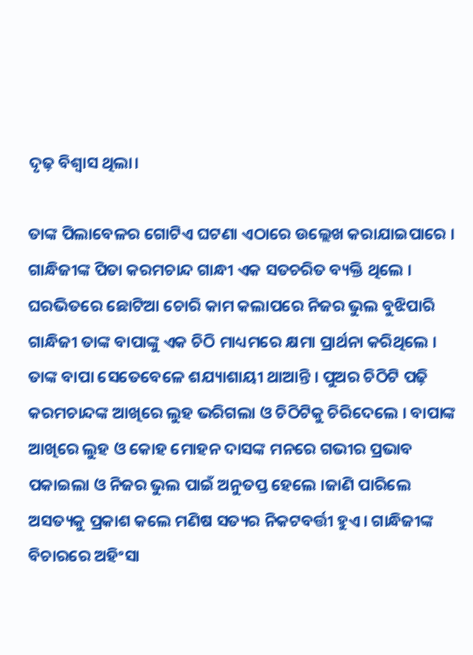ଦୃଢ଼ ବିଶ୍ୱାସ ଥିଲା।

ତାଙ୍କ ପିଲାବେଳର ଗୋଟିଏ ଘଟଣା ଏଠାରେ ଉଲ୍ଲେଖ କରାଯାଇପାରେ । ଗାନ୍ଧିଜୀଙ୍କ ପିତା କରମଚାନ୍ଦ ଗାନ୍ଧୀ ଏକ ସତଚରିତ ବ୍ୟକ୍ତି ଥିଲେ । ଘରଭିତରେ ଛୋଟିଆ ଚୋରି କାମ କଲାପରେ ନିଜର ଭୁଲ ବୁଝିପାରି ଗାନ୍ଧିଜୀ ତାଙ୍କ ବାପାଙ୍କୁ ଏକ ଚିଠି ମାଧ୍ୟମରେ କ୍ଷମା ପ୍ରାର୍ଥନା କରିଥିଲେ । ତାଙ୍କ ବାପା ସେତେବେଳେ ଶଯ୍ୟାଶାୟୀ ଥାଆନ୍ତି । ପୁଅର ଚିଠିଟି ପଢ଼ି କରମଚାନ୍ଦଙ୍କ ଆଖିରେ ଲୁହ ଭରିଗଲା ଓ ଚିଠିଟିକୁ ଚିରିଦେଲେ । ବାପାଙ୍କ ଆଖିରେ ଲୁହ ଓ କୋହ ମୋହନ ଦାସଙ୍କ ମନରେ ଗଭୀର ପ୍ରଭାବ ପକାଇଲା ଓ ନିଜର ଭୁଲ ପାଇଁ ଅନୁତପ୍ତ ହେଲେ ।ଜାଣି ପାରିଲେ ଅସତ୍ୟକୁ ପ୍ରକାଶ କଲେ ମଣିଷ ସତ୍ୟର ନିକଟବର୍ତ୍ତୀ ହୁଏ। ଗାନ୍ଧିଜୀଙ୍କ ବିଚାରରେ ଅହିଂସା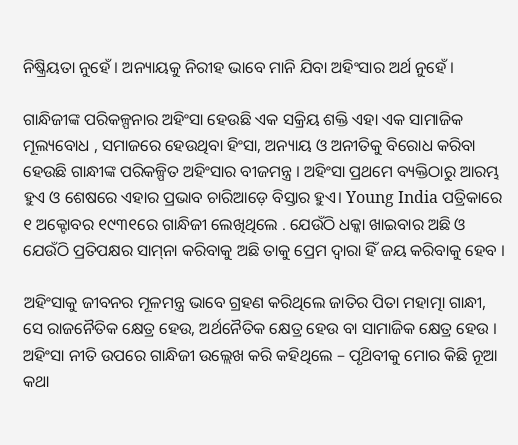ନିଷ୍କ୍ରିୟତା ନୁହେଁ । ଅନ୍ୟାୟକୁ ନିରୀହ ଭାବେ ମାନି ଯିବା ଅହିଂସାର ଅର୍ଥ ନୁହେଁ ।

ଗାନ୍ଧିଜୀଙ୍କ ପରିକଳ୍ପନାର ଅହିଂସା ହେଉଛି ଏକ ସକ୍ରିୟ ଶକ୍ତି ଏହା ଏକ ସାମାଜିକ ମୂଲ୍ୟବୋଧ , ସମାଜରେ ହେଉଥିବା ହିଂସା, ଅନ୍ୟାୟ ଓ ଅନୀତିକୁ ବିରୋଧ କରିବା ହେଉଛି ଗାନ୍ଧୀଙ୍କ ପରିକଳ୍ପିତ ଅହିଂସାର ବୀଜମନ୍ତ୍ର । ଅହିଂସା ପ୍ରଥମେ ବ୍ୟକ୍ତିଠାରୁ ଆରମ୍ଭ ହୁଏ ଓ ଶେଷରେ ଏହାର ପ୍ରଭାବ ଚାରିଆଡ଼େ ବିସ୍ତାର ହୁଏ। Young India ପତ୍ରିକାରେ ୧ ଅକ୍ଟୋବର ୧୯୩୧ରେ ଗାନ୍ଧିଜୀ ଲେଖିଥିଲେ . ଯେଉଁଠି ଧକ୍କା ଖାଇବାର ଅଛି ଓ ଯେଉଁଠି ପ୍ରତିପକ୍ଷର ସାମ୍‌ନା କରିବାକୁ ଅଛି ତାକୁ ପ୍ରେମ ଦ୍ବାରା ହିଁ ଜୟ କରିବାକୁ ହେବ ।

ଅହିଂସାକୁ ଜୀବନର ମୂଳମନ୍ତ୍ର ଭାବେ ଗ୍ରହଣ କରିଥିଲେ ଜାତିର ପିତା ମହାତ୍ମା ଗାନ୍ଧୀ, ସେ ରାଜନୈତିକ କ୍ଷେତ୍ର ହେଉ, ଅର୍ଥନୈତିକ କ୍ଷେତ୍ର ହେଉ ବା ସାମାଜିକ କ୍ଷେତ୍ର ହେଉ । ଅହିଂସା ନୀତି ଉପରେ ଗାନ୍ଧିଜୀ ଉଲ୍ଲେଖ କରି କହିଥିଲେ – ପୃଥ‌ିବୀକୁ ମୋର କିଛି ନୂଆ କଥା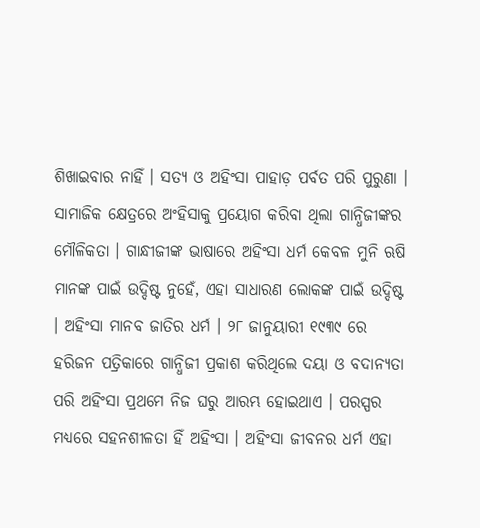ଶିଖାଇବାର ନାହିଁ । ସତ୍ୟ ଓ ଅହିଂସା ପାହାଡ଼ ପର୍ବତ ପରି ପୁରୁଣା । ସାମାଜିକ କ୍ଷେତ୍ରରେ ଅଂହିସାକୁ ପ୍ରୟୋଗ କରିବା ଥିଲା ଗାନ୍ଧିଜୀଙ୍କର ମୌଳିକତା । ଗାନ୍ଧୀଜୀଙ୍କ ଭାଷାରେ ଅହିଂସା ଧର୍ମ କେବଳ ମୁନି ଋଷି ମାନଙ୍କ ପାଇଁ ଉଦ୍ଦିଷ୍ଟ ନୁହେଁ, ଏହା ସାଧାରଣ ଲୋକଙ୍କ ପାଇଁ ଉଦ୍ଦିଷ୍ଟ । ଅହିଂସା ମାନବ ଜାତିର ଧର୍ମ । ୨୮ ଜାନୁୟାରୀ ୧୯୩୯ ରେ ହରିଜନ ପତ୍ରିକାରେ ଗାନ୍ଧିଜୀ ପ୍ରକାଶ କରିଥିଲେ ଦୟା ଓ ବଦାନ୍ୟତା ପରି ଅହିଂସା ପ୍ରଥମେ ନିଜ ଘରୁ ଆରମ୍ଭ ହୋଇଥାଏ । ପରସ୍ପର ମଧ୍ୟରେ ସହନଶୀଳତା ହିଁ ଅହିଂସା । ଅହିଂସା ଜୀବନର ଧର୍ମ ଏହା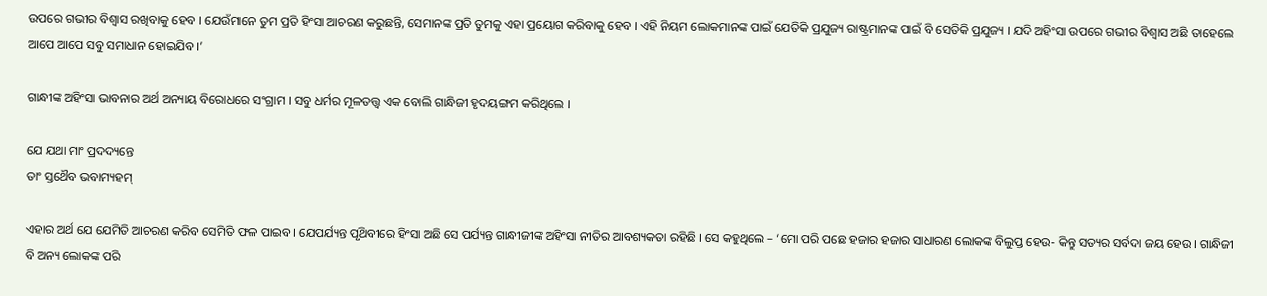ଉପରେ ଗଭୀର ବିଶ୍ବାସ ରଖିବାକୁ ହେବ । ଯେଉଁମାନେ ତୁମ ପ୍ରତି ହିଂସା ଆଚରଣ କରୁଛନ୍ତି, ସେମାନଙ୍କ ପ୍ରତି ତୁମକୁ ଏହା ପ୍ରୟୋଗ କରିବାକୁ ହେବ । ଏହି ନିୟମ ଲୋକମାନଙ୍କ ପାଇଁ ଯେତିକି ପ୍ରଯୁଜ୍ୟ ରାଷ୍ଟ୍ରମାନଙ୍କ ପାଇଁ ବି ସେତିକି ପ୍ରଯୁଜ୍ୟ । ଯଦି ଅହିଂସା ଉପରେ ଗଭୀର ବିଶ୍ବାସ ଅଛି ତାହେଲେ ଆପେ ଆପେ ସବୁ ସମାଧାନ ହୋଇଯିବ ।’

ଗାନ୍ଧୀଙ୍କ ଅହିଂସା ଭାବନାର ଅର୍ଥ ଅନ୍ୟାୟ ବିରୋଧରେ ସଂଗ୍ରାମ । ସବୁ ଧର୍ମର ମୂଳତତ୍ତ୍ୱ ଏକ ବୋଲି ଗାନ୍ଧିଜୀ ହୃଦୟଙ୍ଗମ କରିଥିଲେ ।

ଯେ ଯଥା ମାଂ ପ୍ରଦଦ୍ୟନ୍ତେ
ତାଂ ସ୍ତଥୈବ ଭବାମ୍ୟହମ୍

ଏହାର ଅର୍ଥ ଯେ ଯେମିତି ଆଚରଣ କରିବ ସେମିତି ଫଳ ପାଇବ । ଯେପର୍ଯ୍ୟନ୍ତ ପୃଥ‌ିବୀରେ ହିଂସା ଅଛି ସେ ପର୍ଯ୍ୟନ୍ତ ଗାନ୍ଧୀଜୀଙ୍କ ଅହିଂସା ନୀତିର ଆବଶ୍ୟକତା ରହିଛି । ସେ କହୁଥିଲେ – ‘ମୋ ପରି ପଛେ ହଜାର ହଜାର ସାଧାରଣ ଲୋକଙ୍କ ବିଲୁପ୍ତ ହେଉ- କିନ୍ତୁ ସତ୍ୟର ସର୍ବଦା ଜୟ ହେଉ । ଗାନ୍ଧିଜୀ ବି ଅନ୍ୟ ଲୋକଙ୍କ ପରି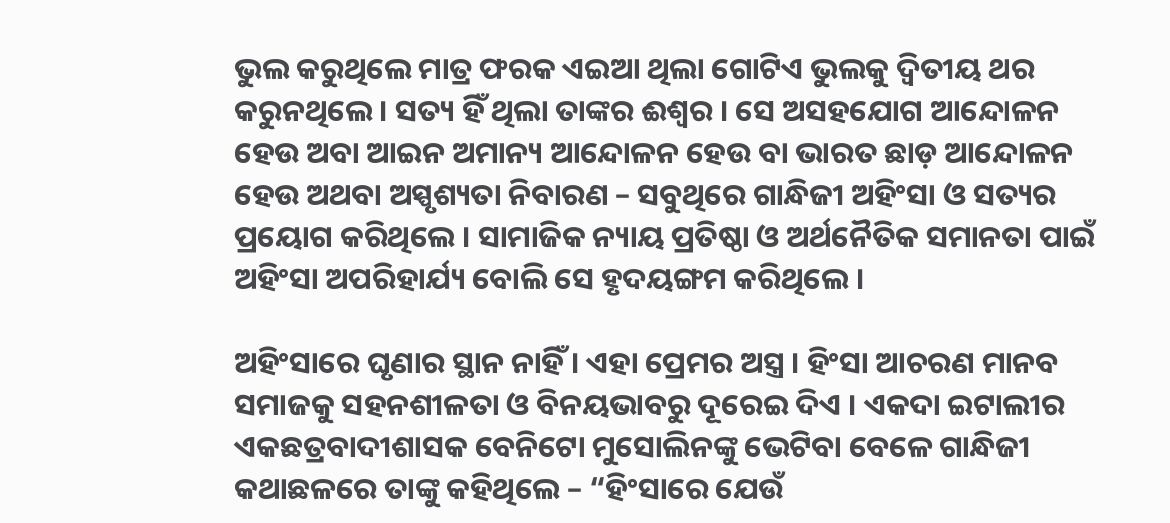ଭୁଲ କରୁଥିଲେ ମାତ୍ର ଫରକ ଏଇଆ ଥିଲା ଗୋଟିଏ ଭୁଲକୁ ଦ୍ଵିତୀୟ ଥର କରୁନଥିଲେ । ସତ୍ୟ ହିଁ ଥିଲା ତାଙ୍କର ଈଶ୍ୱର । ସେ ଅସହଯୋଗ ଆନ୍ଦୋଳନ ହେଉ ଅବା ଆଇନ ଅମାନ୍ୟ ଆନ୍ଦୋଳନ ହେଉ ବା ଭାରତ ଛାଡ଼ ଆନ୍ଦୋଳନ ହେଉ ଅଥବା ଅସ୍ପୃଶ୍ୟତା ନିବାରଣ – ସବୁଥିରେ ଗାନ୍ଧିଜୀ ଅହିଂସା ଓ ସତ୍ୟର ପ୍ରୟୋଗ କରିଥିଲେ । ସାମାଜିକ ନ୍ୟାୟ ପ୍ରତିଷ୍ଠା ଓ ଅର୍ଥନୈତିକ ସମାନତା ପାଇଁ ଅହିଂସା ଅପରିହାର୍ଯ୍ୟ ବୋଲି ସେ ହୃଦୟଙ୍ଗମ କରିଥିଲେ ।

ଅହିଂସାରେ ଘୃଣାର ସ୍ଥାନ ନାହିଁ । ଏହା ପ୍ରେମର ଅସ୍ତ୍ର । ହିଂସା ଆଚରଣ ମାନବ ସମାଜକୁ ସହନଶୀଳତା ଓ ବିନୟଭାବରୁ ଦୂରେଇ ଦିଏ । ଏକଦା ଇଟାଲୀର ଏକଛତ୍ରବାଦୀଶାସକ ବେନିଟୋ ମୁସୋଲିନଙ୍କୁ ଭେଟିବା ବେଳେ ଗାନ୍ଧିଜୀ କଥାଛଳରେ ତାଙ୍କୁ କହିଥିଲେ – “ହିଂସାରେ ଯେଉଁ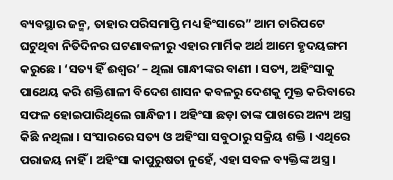ବ୍ୟବସ୍ଥାର ଜନ୍ମ, ତାହାର ପରିସମାପ୍ତି ମଧ୍ୟ ହିଂସାରେ” ଆମ ଚାରିପଟେ ଘଟୁଥିବା ନିତିଦିନର ଘଟଣାବଳୀରୁ ଏହାର ମାର୍ମିକ ଅର୍ଥ ଆମେ ହୃଦୟଙ୍ଗମ କରୁଛେ । ‘ସତ୍ୟ ହିଁ ଈଶ୍ୱର’ – ଥିଲା ଗାନ୍ଧୀଙ୍କର ବାଣୀ । ସତ୍ୟ, ଅହିଂସାକୁ ପାଥେୟ କରି ଶକ୍ତିଶାଳୀ ବିଦେଶ ଶାସନ କବଳରୁ ଦେଶକୁ ମୁକ୍ତ କରିବାରେ ସଫଳ ହୋଇପାରିଥିଲେ ଗାନ୍ଧିଜୀ । ଅହିଂସା ଛଡ଼ା ତାଙ୍କ ପାଖରେ ଅନ୍ୟ ଅସ୍ତ୍ର କିଛି ନଥିଲା । ସଂସାରରେ ସତ୍ୟ ଓ ଅହିଂସା ସବୁଠାରୁ ସକ୍ରିୟ ଶକ୍ତି । ଏଥିରେ ପରାଜୟ ନାହିଁ । ଅହିଂସା କାପୁରୁଷତା ନୁହେଁ, ଏହା ସବଳ ବ୍ୟକ୍ତିଙ୍କ ଅସ୍ତ୍ର ।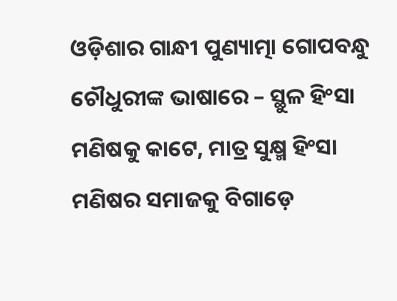ଓଡ଼ିଶାର ଗାନ୍ଧୀ ପୁଣ୍ୟାତ୍ମା ଗୋପବନ୍ଧୁ ଚୌଧୁରୀଙ୍କ ଭାଷାରେ – ସ୍ଥୁଳ ହିଂସା ମଣିଷକୁ କାଟେ, ମାତ୍ର ସୁକ୍ଷ୍ମ ହିଂସା ମଣିଷର ସମାଜକୁ ବିଗାଡ଼େ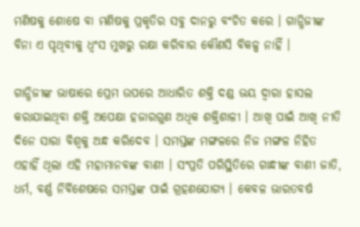ମଣିଷକୁ ଶୋଷେ ବା ମଣିଷକୁ ପ୍ରକୃତିର ସବୁ ଦାନରୁ ବଂଚିତ କରେ । ଗାନ୍ଧିଜୀଙ୍କ ବିନା ଏ ପୃଥିବୀକୁ ଧ୍ବଂସ ମୁଖରୁ ରକ୍ଷା କରିବାର କୌଣସି ବିକଳ୍ପ ନାହିଁ ।

ଗାନ୍ଧିଜୀଙ୍କ ଭାଷାରେ ପ୍ରେମ ଉପରେ ଆଧାରିତ ଶକ୍ତି ଦଣ୍ଡ ଭୟ ଦ୍ୱାରା ହାସଲ କରାଯାଇଥିବା ଶକ୍ତି ଅପେକ୍ଷା ହଜାରଗୁଣ ଅଧିକ ଶକ୍ତିଶାଳୀ । ଆଖି ପାଇଁ ଆଖି ନୀତି ଦିନେ ସାରା ବିଶ୍ୱକୁ ଅନ୍ଧ କରିଦେବ । ସମସ୍ତଙ୍କ ମଙ୍ଗଳରେ ନିଜ ମଙ୍ଗଳ ନିହିତ ଏହାହିଁ ଥିଲା ଏହି ମହାମାନବଙ୍କ ବାଣୀ । ସଂପ୍ରତି ପରିସ୍ଥିତିରେ ଗାନ୍ଧୀଙ୍କ ବାଣୀ ଜାତି, ଧର୍ମ, ବର୍ଣ୍ଣ ନିର୍ବିଶେଷରେ ସମସ୍ତଙ୍କ ପାଇଁ ଗ୍ରହଣଯୋଗ୍ୟ । କେବଳ ଭାରତବର୍ଷ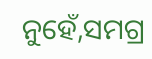ନୁହେଁ,ସମଗ୍ର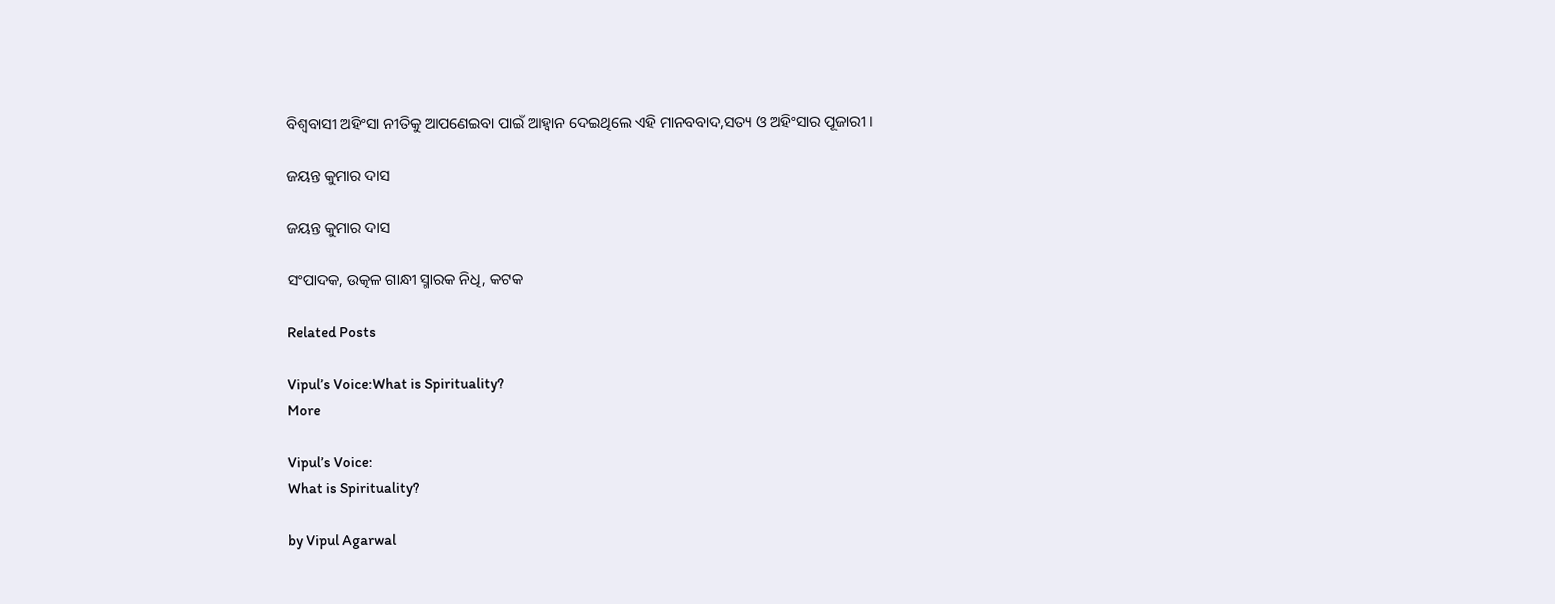ବିଶ୍ୱବାସୀ ଅହିଂସା ନୀତିକୁ ଆପଣେଇବା ପାଇଁ ଆହ୍ୱାନ ଦେଇଥିଲେ ଏହି ମାନବବାଦ,ସତ୍ୟ ଓ ଅହିଂସାର ପୂଜାରୀ ।

ଜୟନ୍ତ କୁମାର ଦାସ

ଜୟନ୍ତ କୁମାର ଦାସ

ସଂପାଦକ, ଉତ୍କଳ ଗାନ୍ଧୀ ସ୍ମାରକ ନିଧି, କଟକ

Related Posts

Vipul’s Voice:What is Spirituality?
More

Vipul’s Voice:
What is Spirituality?

by Vipul Agarwal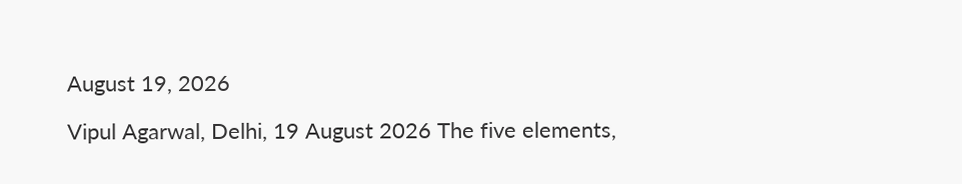August 19, 2026

Vipul Agarwal, Delhi, 19 August 2026 The five elements,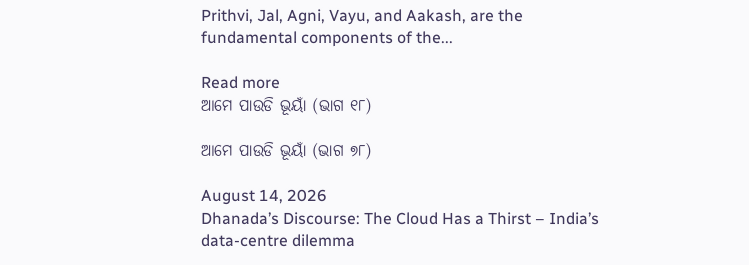Prithvi, Jal, Agni, Vayu, and Aakash, are the fundamental components of the...

Read more
ଆମେ ପାଉଡି ଭୂୟାଁ (ଭାଗ ୧୮)

ଆମେ ପାଉଡି ଭୂୟାଁ (ଭାଗ ୭୮)

August 14, 2026
Dhanada’s Discourse: The Cloud Has a Thirst – India’s data-centre dilemma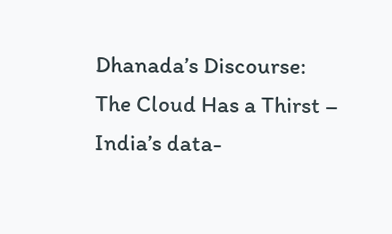Dhanada’s Discourse:
The Cloud Has a Thirst – India’s data-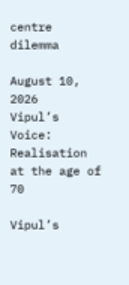centre dilemma

August 10, 2026
Vipul’s Voice: Realisation at the age of 70

Vipul’s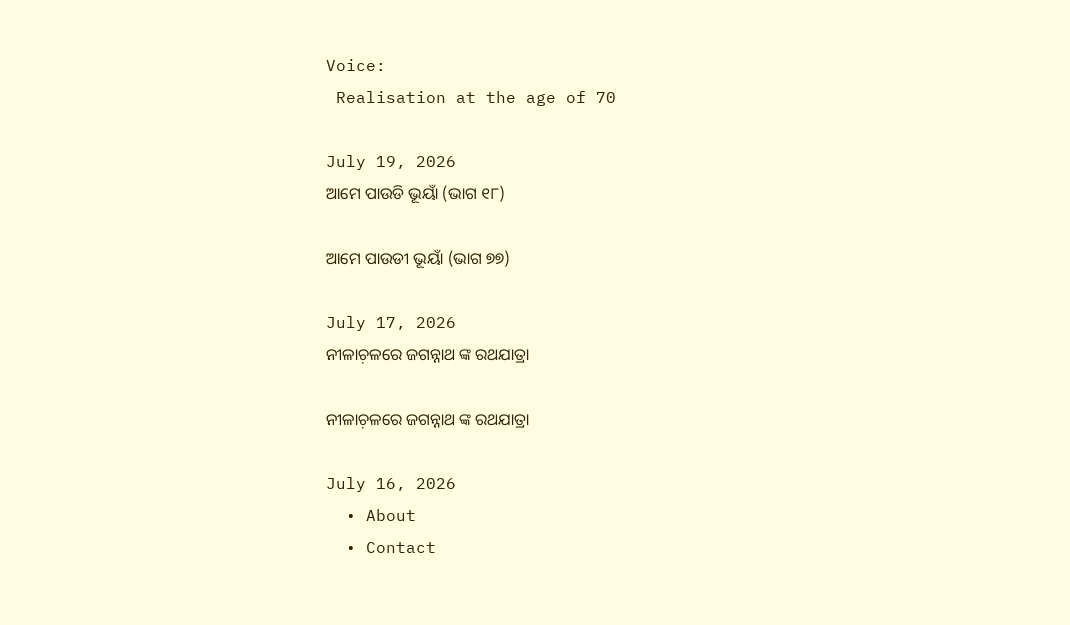Voice:
 Realisation at the age of 70

July 19, 2026
ଆମେ ପାଉଡି ଭୂୟାଁ (ଭାଗ ୧୮)

ଆମେ ପାଉଡୀ ଭୂୟାଁ (ଭାଗ ୭୭)

July 17, 2026
ନୀଳାଚ଼ଳରେ ଜଗନ୍ନାଥ ଙ୍କ ରଥଯାତ୍ରା

ନୀଳାଚ଼ଳରେ ଜଗନ୍ନାଥ ଙ୍କ ରଥଯାତ୍ରା

July 16, 2026
  • About
  • Contact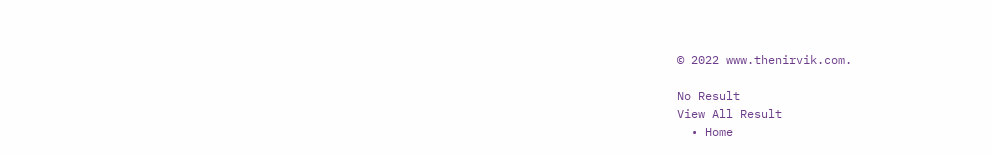© 2022 www.thenirvik.com.

No Result
View All Result
  • Home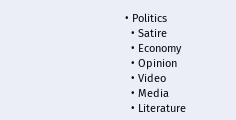• Politics
  • Satire
  • Economy
  • Opinion
  • Video
  • Media
  • Literature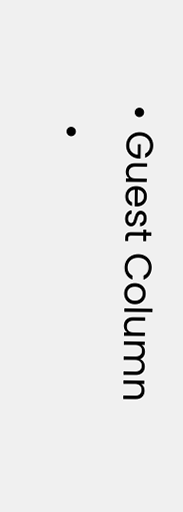• Guest Column
  •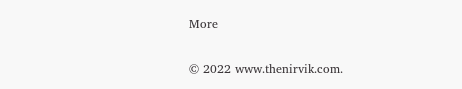More

© 2022 www.thenirvik.com.